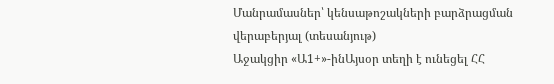Մանրամասներ՝ կենսաթոշակների բարձրացման վերաբերյալ (տեսանյութ)
Աջակցիր «Ա1+»-ինԱյսօր տեղի է ունեցել ՀՀ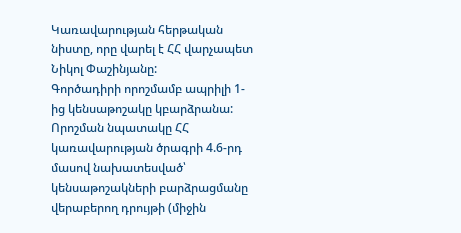Կառավարության հերթական նիստը, որը վարել է ՀՀ վարչապետ Նիկոլ Փաշինյանը:
Գործադիրի որոշմամբ ապրիլի 1-ից կենսաթոշակը կբարձրանա: Որոշման նպատակը ՀՀ կառավարության ծրագրի 4.6-րդ մասով նախատեսված՝ կենսաթոշակների բարձրացմանը վերաբերող դրույթի (միջին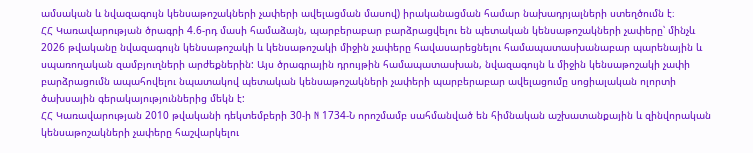ամսական և նվազագույն կենսաթոշակների չափերի ավելացման մասով) իրականացման համար նախադրյալների ստեղծումն է։
ՀՀ Կառավարության ծրագրի 4.6-րդ մասի համաձայն, պարբերաբար բարձրացվելու են պետական կենսաթոշակների չափերը՝ մինչև 2026 թվականը նվազագույն կենսաթոշակի և կենսաթոշակի միջին չափերը հավասարեցնելու համապատասխանաբար պարենային և սպառողական զամբյուղների արժեքներին: Այս ծրագրային դրույթին համապատասխան, նվազագույն և միջին կենսաթոշակի չափի բարձրացումն ապահովելու նպատակով պետական կենսաթոշակների չափերի պարբերաբար ավելացումը սոցիալական ոլորտի ծախսային գերակայություններից մեկն է:
ՀՀ Կառավարության 2010 թվականի դեկտեմբերի 30-ի N 1734-Ն որոշմամբ սահմանված են հիմնական աշխատանքային և զինվորական կենսաթոշակների չափերը հաշվարկելու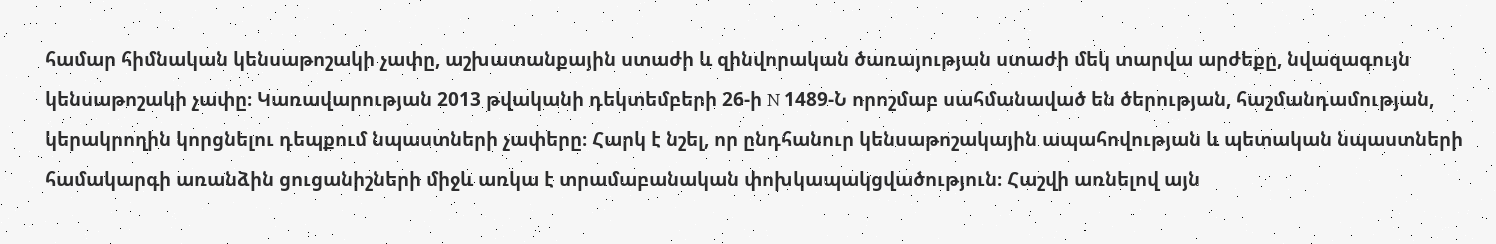համար հիմնական կենսաթոշակի չափը, աշխատանքային ստաժի և զինվորական ծառայության ստաժի մեկ տարվա արժեքը, նվազագույն կենսաթոշակի չափը։ Կառավարության 2013 թվականի դեկտեմբերի 26-ի N 1489-Ն որոշմաբ սահմանաված են ծերության, հաշմանդամության, կերակրողին կորցնելու դեպքում նպաստների չափերը։ Հարկ է նշել, որ ընդհանուր կենսաթոշակային ապահովության և պետական նպաստների համակարգի առանձին ցուցանիշների միջև առկա է տրամաբանական փոխկապակցվածություն։ Հաշվի առնելով այն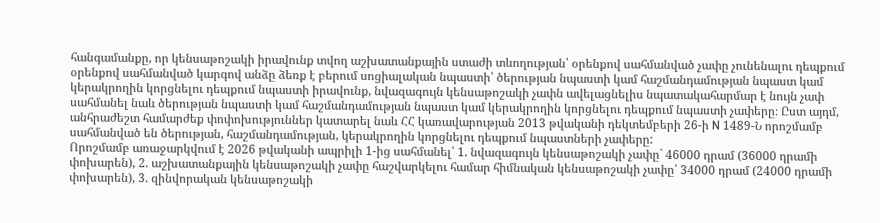հանգամանքը, որ կենսաթոշակի իրավունք տվող աշխատանքային ստաժի տևողության՝ օրենքով սահմանված չափը չունենալու դեպքում օրենքով սահմանված կարգով անձը ձեռք է բերում սոցիալական նպաստի՝ ծերության նպաստի կամ հաշմանդամության նպաստ կամ կերակրողին կորցնելու դեպքում նպաստի իրավունք, նվազագույն կենսաթոշակի չափն ավելացնելիս նպատակահարմար է նույն չափ սահմանել նաև ծերության նպաստի կամ հաշմանդամության նպաստ կամ կերակրողին կորցնելու դեպքում նպաստի չափերը։ Ըստ այդմ, անհրաժեշտ համարժեք փոփոխություններ կատարել նաև ՀՀ կառավարության 2013 թվականի դեկտեմբերի 26-ի N 1489-Ն որոշմամբ սահմանված են ծերության, հաշմանդամության, կերակրողին կորցնելու դեպքում նպաստների չափերը:
Որոշմամբ առաջարկվում է 2026 թվականի ապրիլի 1-ից սահմանել՝ 1. նվազագույն կենսաթոշակի չափը` 46000 դրամ (36000 դրամի փոխարեն), 2. աշխատանքային կենսաթոշակի չափը հաշվարկելու համար հիմնական կենսաթոշակի չափը՝ 34000 դրամ (24000 դրամի փոխարեն), 3. զինվորական կենսաթոշակի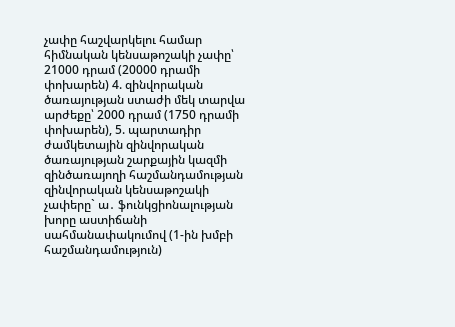չափը հաշվարկելու համար հիմնական կենսաթոշակի չափը՝ 21000 դրամ (20000 դրամի փոխարեն) 4. զինվորական ծառայության ստաժի մեկ տարվա արժեքը՝ 2000 դրամ (1750 դրամի փոխարեն), 5. պարտադիր ժամկետային զինվորական ծառայության շարքային կազմի զինծառայողի հաշմանդամության զինվորական կենսաթոշակի չափերը` ա․ ֆունկցիոնալության խորը աստիճանի սահմանափակումով (1-ին խմբի հաշմանդամություն)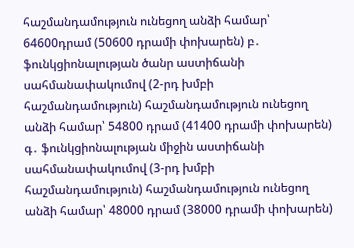հաշմանդամություն ունեցող անձի համար՝ 64600դրամ (50600 դրամի փոխարեն) բ․ ֆունկցիոնալության ծանր աստիճանի սահմանափակումով (2-րդ խմբի հաշմանդամություն) հաշմանդամություն ունեցող անձի համար՝ 54800 դրամ (41400 դրամի փոխարեն) գ․ ֆունկցիոնալության միջին աստիճանի սահմանափակումով (3-րդ խմբի հաշմանդամություն) հաշմանդամություն ունեցող անձի համար՝ 48000 դրամ (38000 դրամի փոխարեն)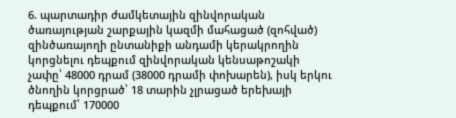6. պարտադիր ժամկետային զինվորական ծառայության շարքային կազմի մահացած (զոհված) զինծառայողի ընտանիքի անդամի կերակրողին կորցնելու դեպքում զինվորական կենսաթոշակի չափը՝ 48000 դրամ (38000 դրամի փոխարեն), իսկ երկու ծնողին կորցրած՝ 18 տարին չլրացած երեխայի դեպքում՝ 170000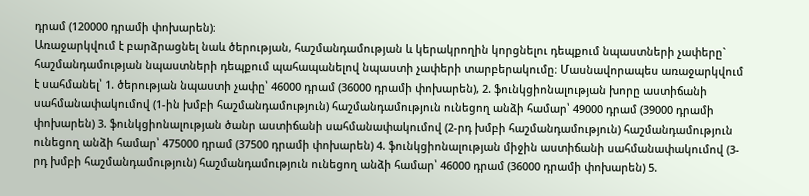դրամ (120000 դրամի փոխարեն)։
Առաջարկվում է բարձրացնել նաև ծերության, հաշմանդամության և կերակրողին կորցնելու դեպքում նպաստների չափերը` հաշմանդամության նպաստների դեպքում պահապանելով նպաստի չափերի տարբերակումը։ Մասնավորապես առաջարկվում է սահմանել՝ 1. ծերության նպաստի չափը՝ 46000 դրամ (36000 դրամի փոխարեն), 2. ֆունկցիոնալության խորը աստիճանի սահմանափակումով (1-ին խմբի հաշմանդամություն) հաշմանդամություն ունեցող անձի համար՝ 49000 դրամ (39000 դրամի փոխարեն) 3. ֆունկցիոնալության ծանր աստիճանի սահմանափակումով (2-րդ խմբի հաշմանդամություն) հաշմանդամություն ունեցող անձի համար՝ 475000 դրամ (37500 դրամի փոխարեն) 4. ֆունկցիոնալության միջին աստիճանի սահմանափակումով (3-րդ խմբի հաշմանդամություն) հաշմանդամություն ունեցող անձի համար՝ 46000 դրամ (36000 դրամի փոխարեն) 5.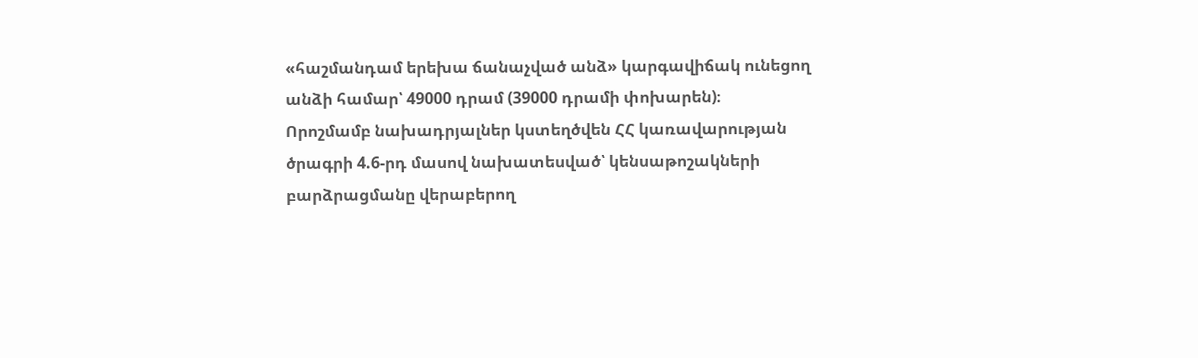«հաշմանդամ երեխա ճանաչված անձ» կարգավիճակ ունեցող անձի համար՝ 49000 դրամ (39000 դրամի փոխարեն)։
Որոշմամբ նախադրյալներ կստեղծվեն ՀՀ կառավարության ծրագրի 4.6-րդ մասով նախատեսված՝ կենսաթոշակների բարձրացմանը վերաբերող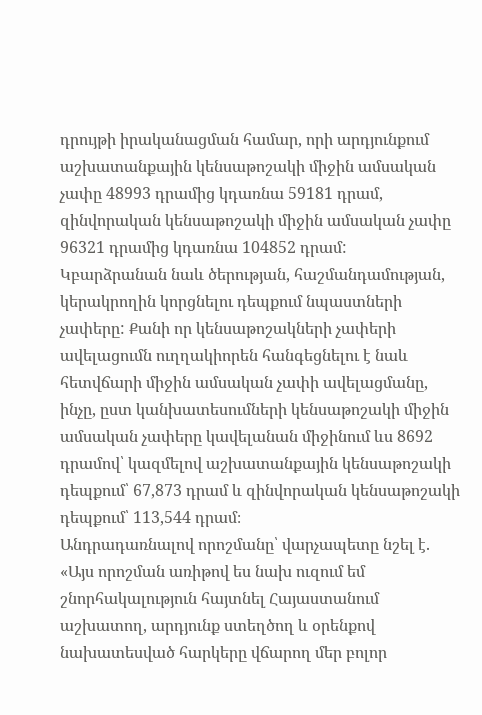դրույթի իրականացման համար, որի արդյունքում աշխատանքային կենսաթոշակի միջին ամսական չափը 48993 դրամից կդառնա 59181 դրամ, զինվորական կենսաթոշակի միջին ամսական չափը 96321 դրամից կդառնա 104852 դրամ:
Կբարձրանան նաև ծերության, հաշմանդամության, կերակրողին կորցնելու դեպքում նպաստների չափերը: Քանի որ կենսաթոշակների չափերի ավելացումն ուղղակիորեն հանգեցնելու է նաև հետվճարի միջին ամսական չափի ավելացմանը, ինչը, ըստ կանխատեսումների կենսաթոշակի միջին ամսական չափերը կավելանան միջինում ևս 8692 դրամով՝ կազմելով աշխատանքային կենսաթոշակի դեպքում՝ 67,873 դրամ և զինվորական կենսաթոշակի դեպքում՝ 113,544 դրամ։
Անդրադառնալով որոշմանը՝ վարչապետը նշել է. «Այս որոշման առիթով ես նախ ուզում եմ շնորհակալություն հայտնել Հայաստանում աշխատող, արդյունք ստեղծող և օրենքով նախատեսված հարկերը վճարող մեր բոլոր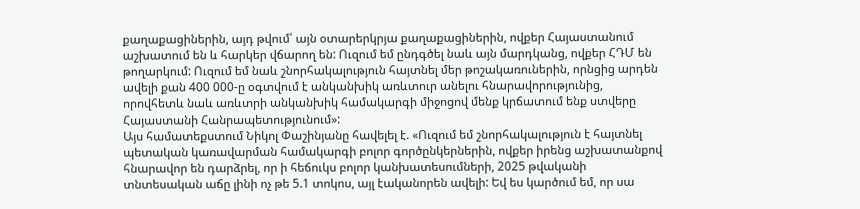քաղաքացիներին, այդ թվում՝ այն օտարերկրյա քաղաքացիներին, ովքեր Հայաստանում աշխատում են և հարկեր վճարող են: Ուզում եմ ընդգծել նաև այն մարդկանց, ովքեր ՀԴՄ են թողարկում: Ուզում եմ նաև շնորհակալություն հայտնել մեր թոշակառուներին, որնցից արդեն ավելի քան 400 000-ը օգտվում է անկանխիկ առևտուր անելու հնարավորությունից, որովհետև նաև առևտրի անկանխիկ համակարգի միջոցով մենք կրճատում ենք ստվերը Հայաստանի Հանրապետությունում»:
Այս համատեքստում Նիկոլ Փաշինյանը հավելել է. «Ուզում եմ շնորհակալություն է հայտնել պետական կառավարման համակարգի բոլոր գործընկերներին, ովքեր իրենց աշխատանքով հնարավոր են դարձրել, որ ի հեճուկս բոլոր կանխատեսումների, 2025 թվականի տնտեսական աճը լինի ոչ թե 5.1 տոկոս, այլ էականորեն ավելի: Եվ ես կարծում եմ, որ սա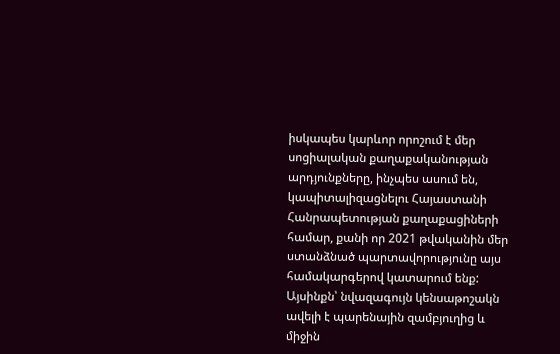իսկապես կարևոր որոշում է մեր սոցիալական քաղաքականության արդյունքները, ինչպես ասում են, կապիտալիզացնելու Հայաստանի Հանրապետության քաղաքացիների համար, քանի որ 2021 թվականին մեր ստանձնած պարտավորությունը այս համակարգերով կատարում ենք: Այսինքն՝ նվազագույն կենսաթոշակն ավելի է պարենային զամբյուղից և միջին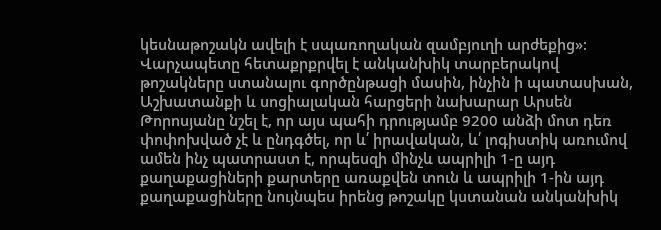կեսնաթոշակն ավելի է սպառողական զամբյուղի արժեքից»:
Վարչապետը հետաքրքրվել է անկանխիկ տարբերակով թոշակները ստանալու գործընթացի մասին, ինչին ի պատասխան, Աշխատանքի և սոցիալական հարցերի նախարար Արսեն Թորոսյանը նշել է, որ այս պահի դրությամբ 9200 անձի մոտ դեռ փոփոխված չէ և ընդգծել, որ և՛ իրավական, և՛ լոգիստիկ առումով ամեն ինչ պատրաստ է, որպեսզի մինչև ապրիլի 1-ը այդ քաղաքացիների քարտերը առաքվեն տուն և ապրիլի 1-ին այդ քաղաքացիները նույնպես իրենց թոշակը կստանան անկանխիկ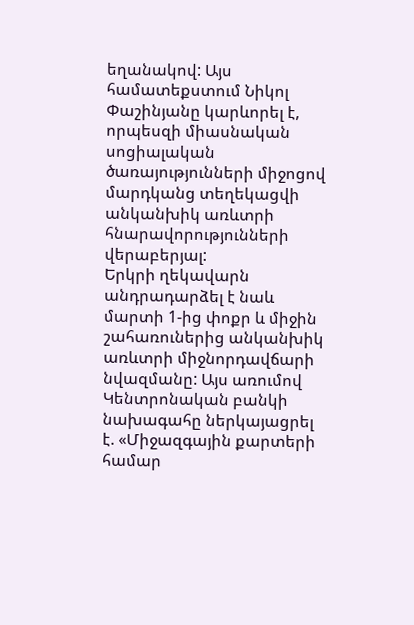եղանակով: Այս համատեքստում Նիկոլ Փաշինյանը կարևորել է, որպեսզի միասնական սոցիալական ծառայությունների միջոցով մարդկանց տեղեկացվի անկանխիկ առևտրի հնարավորությունների վերաբերյալ:
Երկրի ղեկավարն անդրադարձել է նաև մարտի 1-ից փոքր և միջին շահառուներից անկանխիկ առևտրի միջնորդավճարի նվազմանը: Այս առումով Կենտրոնական բանկի նախագահը ներկայացրել է. «Միջազգային քարտերի համար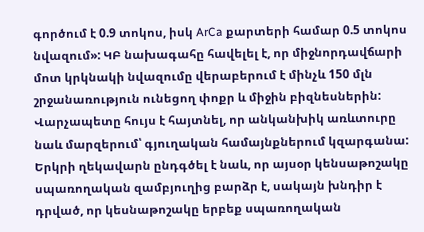գործում է 0.9 տոկոս, իսկ ArCa քարտերի համար 0.5 տոկոս նվազում»: ԿԲ նախագահը հավելել է, որ միջնորդավճարի մոտ կրկնակի նվազումը վերաբերում է մինչև 150 մլն շրջանառություն ունեցող փոքր և միջին բիզնեսներին: Վարչապետը հույս է հայտնել, որ անկանխիկ առևտուրը նաև մարզերում՝ գյուղական համայնքներում կզարգանա:
Երկրի ղեկավարն ընդգծել է նաև, որ այսօր կենսաթոշակը սպառողական զամբյուղից բարձր է, սակայն խնդիր է դրված, որ կեսնաթոշակը երբեք սպառողական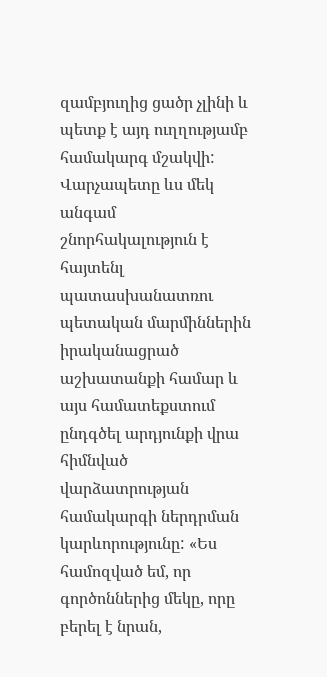զամբյուղից ցածր չլինի և պետք է այդ ուղղությամբ համակարգ մշակվի:
Վարչապետը ևս մեկ անգամ շնորհակալություն է հայտենլ պատասխանատռու պետական մարմիններին իրականացրած աշխատանքի համար և այս համատեքստում ընդգծել արդյունքի վրա հիմնված վարձատրության համակարգի ներդրման կարևորությունը: «Ես համոզված եմ, որ գործոններից մեկը, որը բերել է նրան,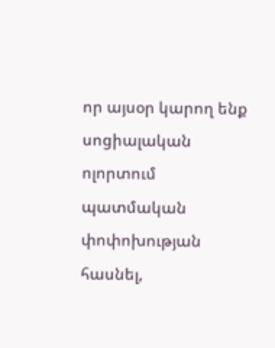որ այսօր կարող ենք սոցիալական ոլորտում պատմական փոփոխության հասնել,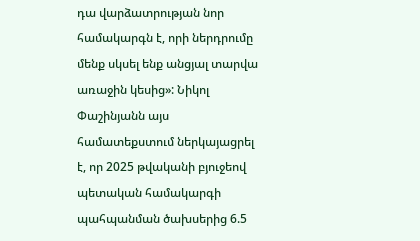դա վարձատրության նոր համակարգն է, որի ներդրումը մենք սկսել ենք անցյալ տարվա առաջին կեսից»: Նիկոլ Փաշինյանն այս համատեքստում ներկայացրել է, որ 2025 թվականի բյուջեով պետական համակարգի պահպանման ծախսերից 6.5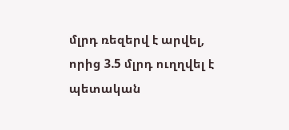մլրդ ռեզերվ է արվել, որից 3.5 մլրդ ուղղվել է պետական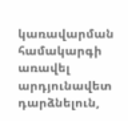կառավարման համակարգի առավել արդյունավետ դարձնելուն,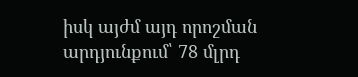իսկ այժմ այդ որոշման արդյունքում՝ 78 մլրդ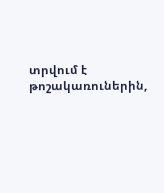տրվում է թոշակառուներին,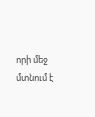որի մեջ մտնում է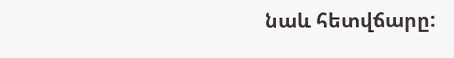նաև հետվճարը: